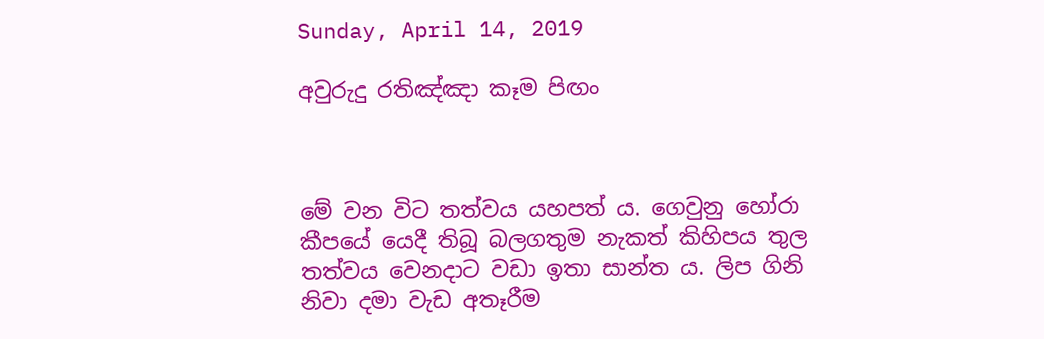Sunday, April 14, 2019

අවුරුදු රතිඤ්ඤා කෑම පිඟං



මේ වන විට තත්වය යහපත් ය. ගෙවුනු හෝරා කීපයේ යෙදී තිබූ බලගතුම නැකත් කිහිපය තුල තත්වය වෙනදාට වඩා ඉතා සාන්ත ය. ලිප ගිනි නිවා දමා වැඩ අතෑරීම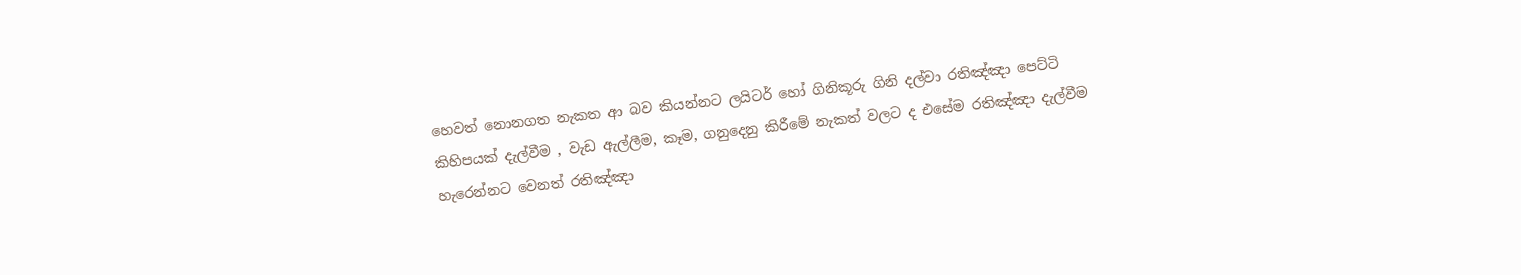හෙවත් නොනගත නැකත ආ බව කියන්නට ලයිටර් හෝ ගිනිකූරු ගිනි දල්වා රතිඤ්ඤා පෙට්ටි කිහිපයක් දැල්වීම , වැඩ ඇල්ලීම, කෑම, ගනුදෙනු කිරීමේ නැකත් වලට ද එසේම රතිඤ්ඤා දැල්වීම හැරෙන්නට වෙනත් රතිඤ්ඤා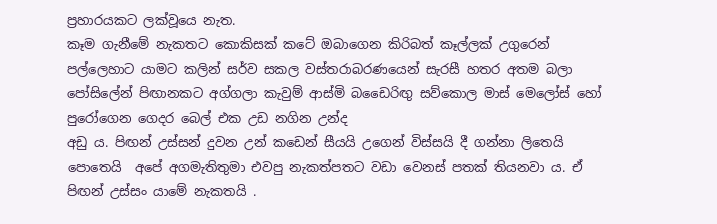ප්‍රහාරයකට ලක්වූයෙ නැත.
කෑම ගැනීමේ නැකතට කොකිසක් කටේ ඔබාගෙන කිරිබත් කෑල්ලක් උගුරෙන් පල්ලෙහාට යාමට කලින් සර්ව සකල වස්‍තරාබරණයෙන් සැරසී හතර අතම බලා පෝසිලේන් පිඟානකට අග්ගලා කැවුම් ආස්මි බඩෛරිඟු සව්කොල මාස් මෙලෝස් හෝ පුරෝගෙන ගෙදර බෙල් එක උඩ නගින උන්ද
අඩු ය. පිඟන් උස්සන් දුවන උන් කඩෙන් සීයයි උගෙන් විස්සයි දී ගන්නා ලිතෙයි පොතෙයි  අපේ අගමැතිතුමා එවපු නැකත්පතට වඩා වෙනස් පතක් තියනවා ය. ඒ පිඟන් උස්සං යාමේ නැකතයි .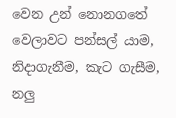වෙන උන් නොනගතේ වෙලාවට පන්සල් යාම, නිදාගැනීම, කැට ගැසීම, නලු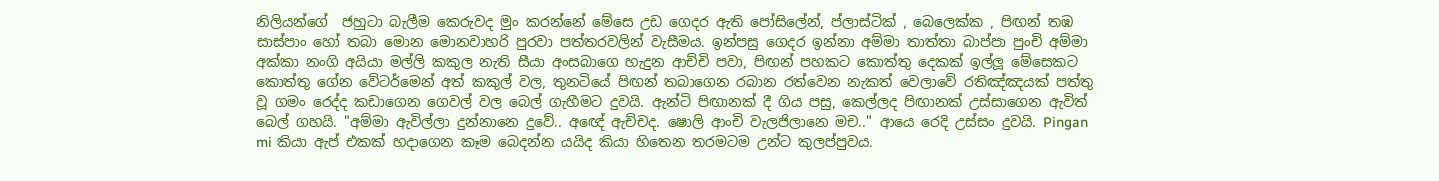නිලියන්ගේ  ජහුටා බැලීම කෙරුවද මුං කරන්නේ මේසෙ උඩ ගෙදර ඇති පෝසිලේන්, ප්ලාස්ටික් , බෙලෙක්ක , පිඟන් තඹ සාස්පාං හෝ තබා මොන මොනවාහරි පුරවා පත්තරවලින් වැසීමය. ඉන්පසු ගෙදර ඉන්නා අම්මා තාත්තා බාප්පා පුංචි අම්මා අක්කා නංගි අයියා මල්ලි කකුල නැති සීයා අංසබාගෙ හැදුන ආච්චි පවා, පිඟන් පහකට කොත්තු දෙකක් ඉල්ලූ මේසෙකට කොත්තු ගේන වේටර්මෙන් අත් කකුල් වල, තුනටියේ පිඟන් තබාගෙන රබාන රත්වෙන නැකත් වෙලාවේ රතිඤ්ඤයක් පත්තු වූ ගමං රෙද්ද කඩාගෙන ගෙවල් වල බෙල් ගැහීමට දුවයි. ඇන්ටි පිඟානක් දී ගිය පසු, කෙල්ලද පිඟානක් උස්සාගෙන ඇවිත් බෙල් ගහයි. "අම්මා ඇවිල්ලා දුන්නානෙ දුවේ.. අඥේ ඇච්චද. ෂොලි ආංචි වැලජිලානෙ මච.." ආයෙ රෙදි උස්සං දුවයි. Pingan mi කියා ඇප් එකක් හදාගෙන කෑම බෙදන්න යයිද කියා හිතෙන තරමටම උන්ට කුලප්පුවය.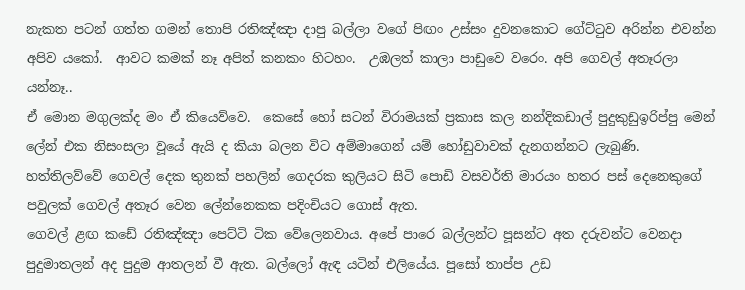නැකත පටන් ගත්ත ගමන් තොපි රතිඤ්ඤා දාපු බල්ලා වගේ පිඟං උස්සං දුවනකොට ගේට්ටුව අරින්න එවන්න අපිව යකෝ.  ආවට කමක් නෑ අපිත් කනකං හිටහං.  උඹලත් කාලා පාඩුවෙ වරෙං. අපි ගෙවල් අතෑරලා යන්නෑ..
ඒ මොන මගුලක්ද මං ඒ කියෙව්වෙ.  කෙසේ හෝ සටන් විරාමයක් ප්‍රකාස කල නන්දිකඩාල් පුදුකුඩුඉරිප්පු මෙන් ලේන් එක නිසංසලා වූයේ ඇයි ද කියා බලන විට අම්මාගෙන් යම් හෝඩුවාවක් දැනගන්නට ලැබුණි. හත්තිලව්වේ ගෙවල් දෙක තුනක් පහලින් ගෙදරක කුලියට සිටි පොඩි වසවර්ති මාරයං හතර පස් දෙනෙකුගේ පවුලක් ගෙවල් අතෑර වෙන ලේන්නෙකක පදිංචියට ගොස් ඇත.
ගෙවල් ළඟ කඩේ රතිඤ්ඤා පෙට්ටි ටික වේලෙනවාය. අපේ පාරෙ බල්ලන්ට පූසන්ට අත දරුවන්ට වෙනදා පුදුමාතලන් අද පුදුම ආතලන් වී ඇත. බල්ලෝ ඇඳ යටින් එලියේය. පූසෝ තාප්ප උඩ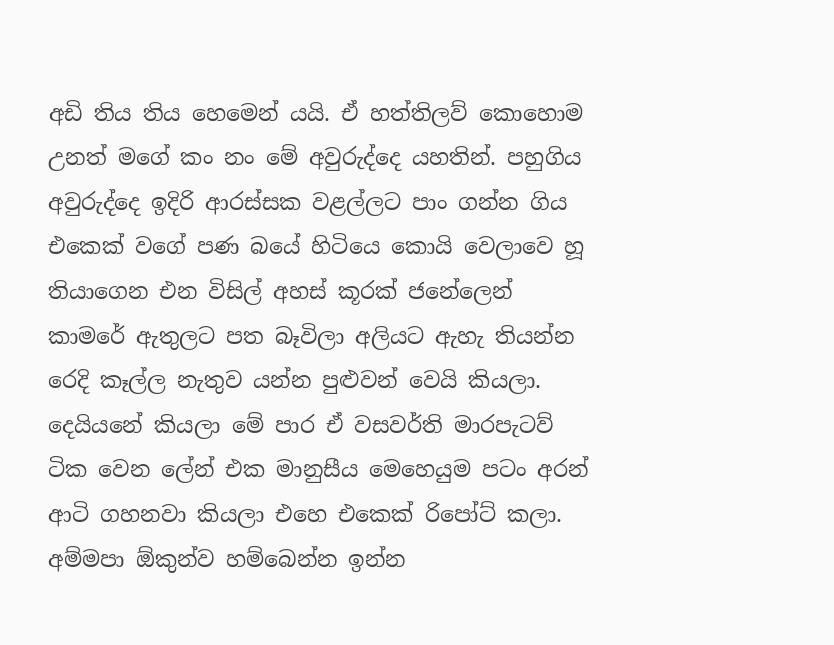අඩි තිය තිය හෙමෙන් යයි. ඒ හත්තිලව් කොහොම උනත් මගේ කං නං මේ අවුරුද්දෙ යහතින්. පහුගිය අවුරුද්දෙ ඉදිරි ආරස්සක වළල්ලට පාං ගන්න ගිය එකෙක් වගේ පණ බයේ හිටියෙ කොයි වෙලාවෙ හූ තියාගෙන එන විසිල් අහස් කූරක් ජනේලෙන් කාමරේ ඇතුලට පත බෑවිලා අලියට ඇහැ තියන්න රෙදි කෑල්ල නැතුව යන්න පුළුවන් වෙයි කියලා.
දෙයියනේ කියලා මේ පාර ඒ වසවර්ති මාරපැටව් ටික වෙන ලේන් එක මානුසීය මෙහෙයුම පටං අරන් ආටි ගහනවා කියලා එහෙ එකෙක් රිපෝට් කලා. අම්මපා ඕකුන්ව හම්බෙන්න ඉන්න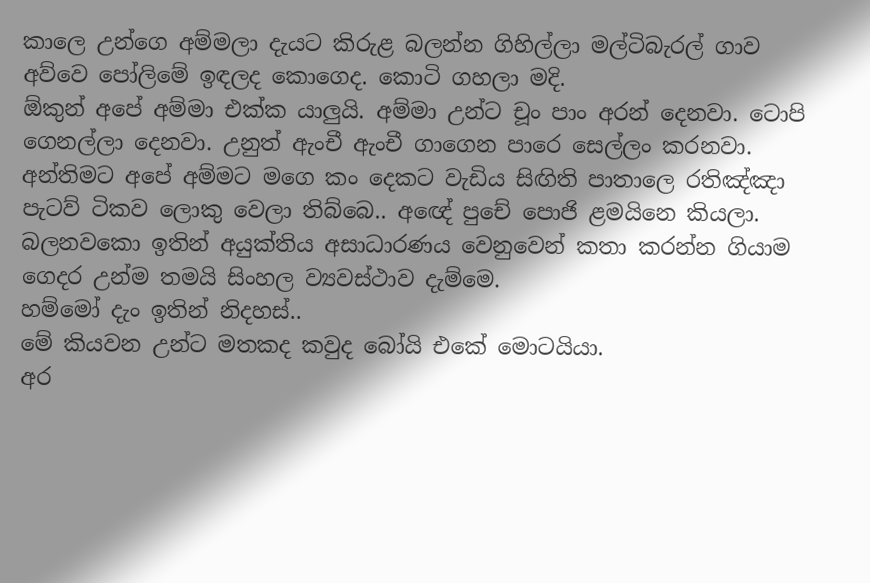කාලෙ උන්ගෙ අම්මලා දැයට කිරුළ බලන්න ගිහිල්ලා මල්ටිබැරල් ගාව අව්වෙ පෝලිමේ ඉඳලද කොගෙද. කොටි ගහලා මදි.
ඕකුන් අපේ අම්මා එක්ක යාලුයි. අම්මා උන්ට චූං පාං අරන් දෙනවා. ටොපි ගෙනල්ලා දෙනවා. උනුත් ඇංචී ඇංචී ගාගෙන පාරෙ සෙල්ලං කරනවා.  අන්තිමට අපේ අම්මට මගෙ කං දෙකට වැඩිය සිඟිති පාතාලෙ රතිඤ්ඤා පැටව් ටිකව ලොකු වෙලා තිබ්බෙ.. අඥේ පුචේ පොජි ළමයිනෙ කියලා. බලනවකො ඉතින් අයුක්තිය අසාධාරණය වෙනුවෙන් කතා කරන්න ගියාම ගෙදර උන්ම තමයි සිංහල ව්‍යවස්ථාව දැම්මෙ.
හම්මෝ දැං ඉතින් නිදහස්..
මේ කියවන උන්ට මතකද කවුද බෝයි එකේ මොටයියා.
අර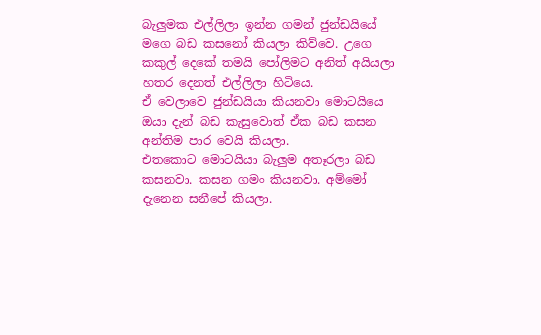බැලුමක එල්ලිලා ඉන්න ගමන් ජුන්ඩයියේ මගෙ බඩ කසනෝ කියලා කිව්වෙ. උගෙ කකුල් දෙකේ තමයි පෝලිමට අනිත් අයියලා හතර දෙනත් එල්ලිලා හිටියෙ.
ඒ වෙලාවෙ ජුන්ඩයියා කියනවා මොටයියෙ ඔයා දැන් බඩ කැසුවොත් ඒක බඩ කසන අන්තිම පාර වෙයි කියලා.
එතකොට මොටයියා බැලුම අතෑරලා බඩ කසනවා. කසන ගමං කියනවා. අම්මෝ දැනෙන සනීපේ කියලා.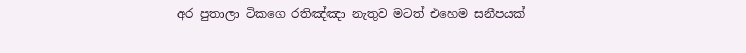අර පුතාලා ටිකගෙ රතිඤ්ඤා නැතුව මටත් එහෙම සනීපයක්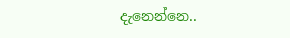දැනෙන්නෙ..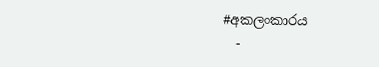#අකලංකාරය
  -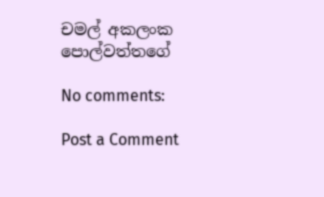චමල් අකලංක පොල්වත්තගේ

No comments:

Post a Comment